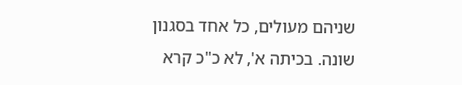שניהם מעולים, כל אחד בסגנון שונה. בכיתה א', לא כ"כ קרא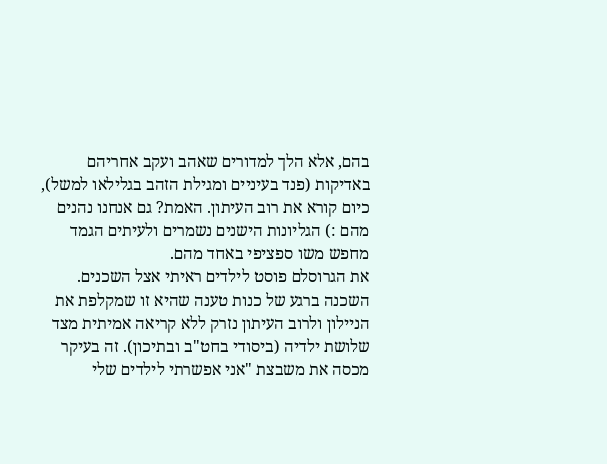בהם, אלא הלך למדורים שאהב ועקב אחריהם באדיקות (פנד בעיניים ומגילת הזהב בגלילאו למשל), כיום קורא את רוב העיתון. האמת? גם אנחנו נהנים מהם :) הגליונות הישנים נשמרים ולעיתים הגמד מחפש משו ספציפי באחד מהם.
את הגרוסלם פוסט לילדים ראיתי אצל השכנים. השכנה ברגע של כנות טענה שהיא זו שמקלפת את הניילון ולרוב העיתון נזרק ללא קריאה אמיתית מצד שלושת ילדיה (ביסודי בחט"ב ובתיכון). זה בעיקר מכסה את משבצת "אני אפשרתי לילדים שלי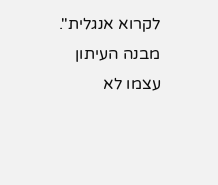לקרוא אנגלית". מבנה העיתון עצמו לא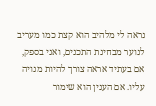נראה לי מלהיב הוא קצת כמו מעריב לנוער מבחינת התכנים, ואני בספק, אם בעתיד אראה צורך להיות מנויה עליו. אם הענין הוא שימור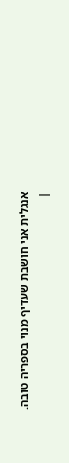אנגלית אני חושבת שעדיף מנוי בספריה טובה.
|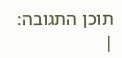תוכן התגובה:
|